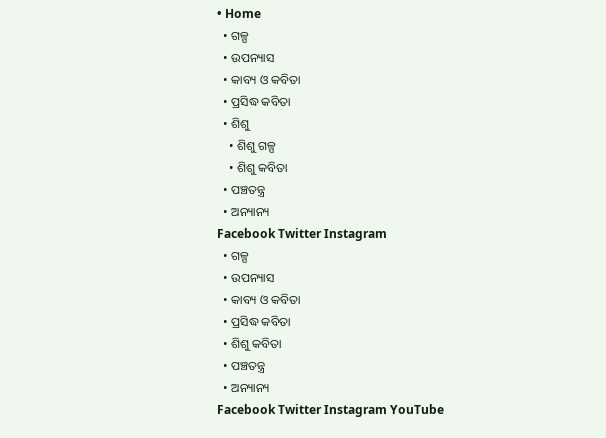• Home
  • ଗଳ୍ପ
  • ଉପନ୍ୟାସ
  • କାବ୍ୟ ଓ କବିତା
  • ପ୍ରସିଦ୍ଧ କବିତା
  • ଶିଶୁ
    • ଶିଶୁ ଗଳ୍ପ
    • ଶିଶୁ କବିତା
  • ପଞ୍ଚତନ୍ତ୍ର
  • ଅନ୍ୟାନ୍ୟ
Facebook Twitter Instagram
  • ଗଳ୍ପ
  • ଉପନ୍ୟାସ
  • କାବ୍ୟ ଓ କବିତା
  • ପ୍ରସିଦ୍ଧ କବିତା
  • ଶିଶୁ କବିତା
  • ପଞ୍ଚତନ୍ତ୍ର
  • ଅନ୍ୟାନ୍ୟ
Facebook Twitter Instagram YouTube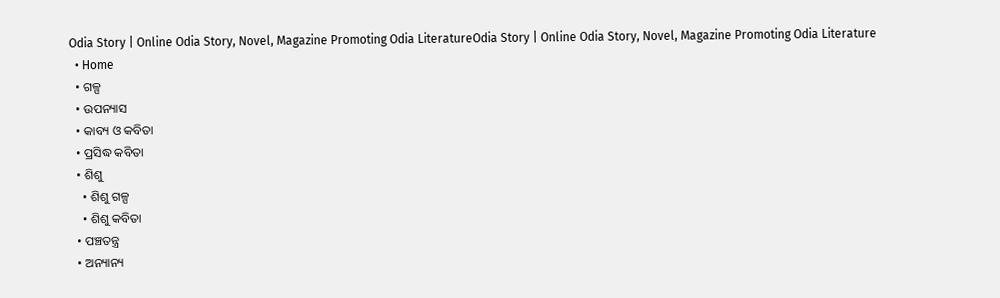Odia Story | Online Odia Story, Novel, Magazine Promoting Odia LiteratureOdia Story | Online Odia Story, Novel, Magazine Promoting Odia Literature
  • Home
  • ଗଳ୍ପ
  • ଉପନ୍ୟାସ
  • କାବ୍ୟ ଓ କବିତା
  • ପ୍ରସିଦ୍ଧ କବିତା
  • ଶିଶୁ
    • ଶିଶୁ ଗଳ୍ପ
    • ଶିଶୁ କବିତା
  • ପଞ୍ଚତନ୍ତ୍ର
  • ଅନ୍ୟାନ୍ୟ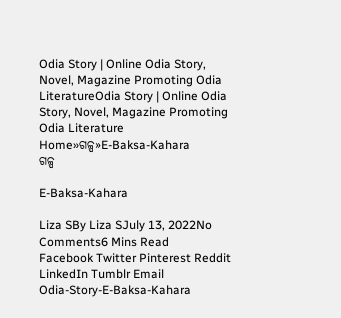Odia Story | Online Odia Story, Novel, Magazine Promoting Odia LiteratureOdia Story | Online Odia Story, Novel, Magazine Promoting Odia Literature
Home»ଗଳ୍ପ»E-Baksa-Kahara
ଗଳ୍ପ

E-Baksa-Kahara

Liza SBy Liza SJuly 13, 2022No Comments6 Mins Read
Facebook Twitter Pinterest Reddit LinkedIn Tumblr Email
Odia-Story-E-Baksa-Kahara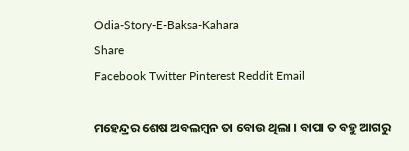Odia-Story-E-Baksa-Kahara
Share
Facebook Twitter Pinterest Reddit Email

ମହେନ୍ଦ୍ରର ଶେଷ ଅବଲମ୍ବନ ତା ବୋଉ ଥିଲା । ବାପା ତ ବହୁ ଆଗରୁ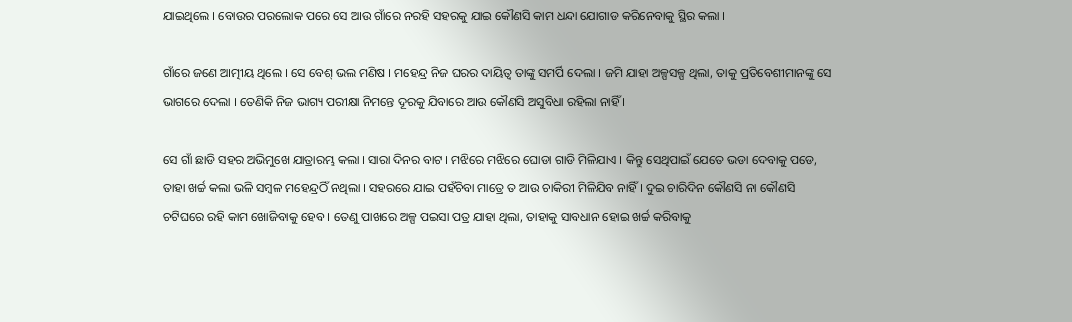ଯାଇଥିଲେ । ବୋଉର ପରଲୋକ ପରେ ସେ ଆଉ ଗାଁରେ ନରହି ସହରକୁ ଯାଇ କୌଣସି କାମ ଧନ୍ଦା ଯୋଗାଡ କରିନେବାକୁ ସ୍ଥିର କଲା ।

ଗାଁରେ ଜଣେ ଆତ୍ମୀୟ ଥିଲେ । ସେ ବେଶ୍ ଭଲ ମଣିଷ । ମହେନ୍ଦ୍ର ନିଜ ଘରର ଦାୟିତ୍ୱ ତାଙ୍କୁ ସମର୍ପି ଦେଲା । ଜମି ଯାହା ଅଳ୍ପସଳ୍ପ ଥିଲା, ତାକୁ ପ୍ରତିବେଶୀମାନଙ୍କୁ ସେ ଭାଗରେ ଦେଲା । ତେଣିକି ନିଜ ଭାଗ୍ୟ ପରୀକ୍ଷା ନିମନ୍ତେ ଦୂରକୁ ଯିବାରେ ଆଉ କୌଣସି ଅସୁବିଧା ରହିଲା ନାହିଁ ।

ସେ ଗାଁ ଛାଡି ସହର ଅଭିମୁଖେ ଯାତ୍ରାରମ୍ଭ କଲା । ସାରା ଦିନର ବାଟ । ମଝିରେ ମଝିରେ ଘୋଡା ଗାଡି ମିଳିଯାଏ । କିନ୍ତୁ ସେଥିପାଇଁ ଯେତେ ଭଡା ଦେବାକୁ ପଡେ, ତାହା ଖର୍ଚ୍ଚ କଲା ଭଳି ସମ୍ବଳ ମହେନ୍ଦ୍ରଠିଁ ନଥିଲା । ସହରରେ ଯାଇ ପହଁଚିବା ମାତ୍ରେ ତ ଆଉ ଚାକିରୀ ମିଳିଯିବ ନାହିଁ । ଦୁଇ ଚାରିଦିନ କୌଣସି ନା କୌଣସି ଚଟିଘରେ ରହି କାମ ଖୋଜିବାକୁ ହେବ । ତେଣୁ ପାଖରେ ଅଳ୍ପ ପଇସା ପତ୍ର ଯାହା ଥିଲା, ତାହାକୁ ସାବଧାନ ହୋଇ ଖର୍ଚ୍ଚ କରିବାକୁ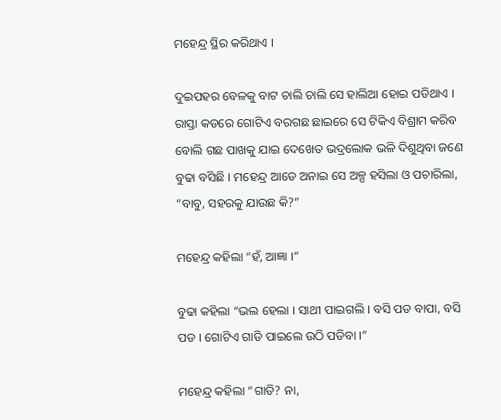ମହେନ୍ଦ୍ର ସ୍ଥିର କରିଥାଏ ।

ଦୁଇପହର ବେଳକୁ ବାଟ ଚାଲି ଚାଲି ସେ ହାଲିଆ ହୋଇ ପଡିଥାଏ । ରାସ୍ତା କଡରେ ଗୋଟିଏ ବରଗଛ ଛାଇରେ ସେ ଟିକିଏ ବିଶ୍ରାମ କରିବ ବୋଲି ଗଛ ପାଖକୁ ଯାଇ ଦେଖେତ ଭଦ୍ରଲୋକ ଭଳି ଦିଶୁଥିବା ଜଣେ ବୁଢା ବସିଛି । ମହେନ୍ଦ୍ର ଆଡେ ଅନାଇ ସେ ଅଳ୍ପ ହସିଲା ଓ ପଚାରିଲା, “ବାବୁ, ସହରକୁ ଯାଉଛ କି?”

ମହେନ୍ଦ୍ର କହିଲା “ହଁ, ଆଜ୍ଞା ।”

ବୁଢା କହିଲା “ଭଲ ହେଲା । ସାଥୀ ପାଇଗଲି । ବସି ପଡ ବାପା, ବସି ପଡ । ଗୋଟିଏ ଗାଡି ପାଇଲେ ଉଠି ପଡିବା ।”

ମହେନ୍ଦ୍ର କହିଲା “ଗାଡି? ନା,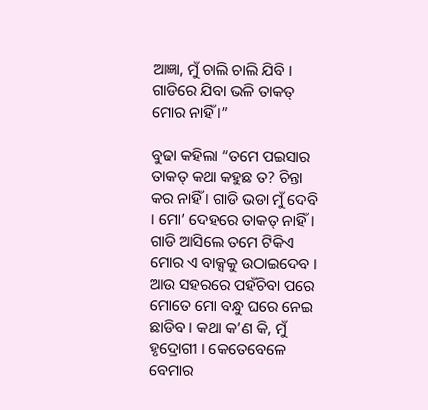ଆଜ୍ଞା, ମୁଁ ଚାଲି ଚାଲି ଯିବି । ଗାଡିରେ ଯିବା ଭଳି ତାକତ୍ ମୋର ନାହିଁ ।”

ବୁଢା କହିଲା “ତମେ ପଇସାର ତାକତ୍ କଥା କହୁଛ ତ? ଚିନ୍ତା କର ନାହିଁ । ଗାଡି ଭଡା ମୁଁ ଦେବି । ମୋ’ ଦେହରେ ତାକତ୍ ନାହିଁ । ଗାଡି ଆସିଲେ ତମେ ଟିକିଏ ମୋର ଏ ବାକ୍ସକୁ ଉଠାଇଦେବ । ଆଉ ସହରରେ ପହଁଚିବା ପରେ ମୋତେ ମୋ ବନ୍ଧୁ ଘରେ ନେଇ ଛାଡିବ । କଥା କ’ଣ କି, ମୁଁ ହୃଦ୍ରୋଗୀ । କେତେବେଳେ ବେମାର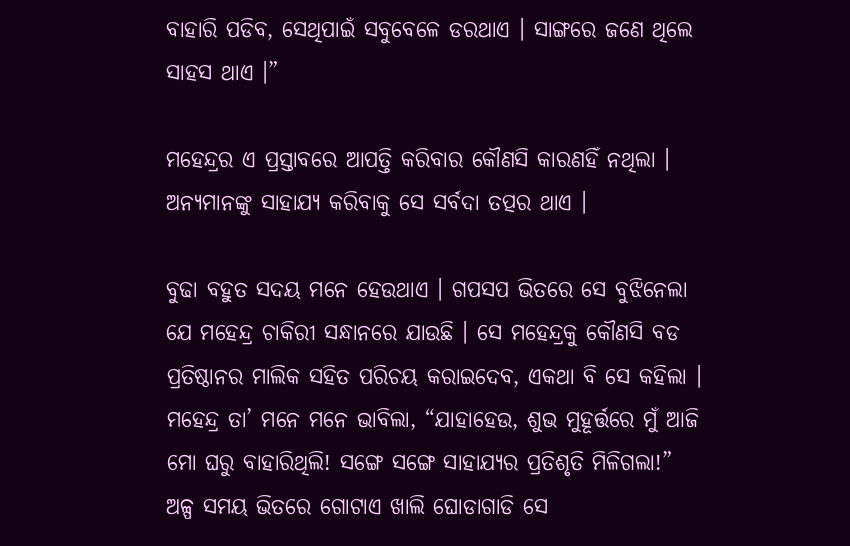ବାହାରି ପଡିବ, ସେଥିପାଇଁ ସବୁବେଳେ ଡରଥାଏ । ସାଙ୍ଗରେ ଜଣେ ଥିଲେ ସାହସ ଥାଏ ।”

ମହେନ୍ଦ୍ରର ଏ ପ୍ରସ୍ତାବରେ ଆପତ୍ତି କରିବାର କୌଣସି କାରଣହିଁ ନଥିଲା । ଅନ୍ୟମାନଙ୍କୁ ସାହାଯ୍ୟ କରିବାକୁ ସେ ସର୍ବଦା ତତ୍ପର ଥାଏ ।

ବୁଢା ବହୁତ ସଦୟ ମନେ ହେଉଥାଏ । ଗପସପ ଭିତରେ ସେ ବୁଝିନେଲା ଯେ ମହେନ୍ଦ୍ର ଚାକିରୀ ସନ୍ଧାନରେ ଯାଉଛି । ସେ ମହେନ୍ଦ୍ରକୁ କୌଣସି ବଡ ପ୍ରତିଷ୍ଠାନର ମାଲିକ ସହିତ ପରିଚୟ କରାଇଦେବ, ଏକଥା ବି ସେ କହିଲା । ମହେନ୍ଦ୍ର ତା’ ମନେ ମନେ ଭାବିଲା, “ଯାହାହେଉ, ଶୁଭ ମୁହୂର୍ତ୍ତରେ ମୁଁ ଆଜି ମୋ ଘରୁ ବାହାରିଥିଲି! ସଙ୍ଗେ ସଙ୍ଗେ ସାହାଯ୍ୟର ପ୍ରତିଶୃତି ମିଳିଗଲା!”
ଅଳ୍ପ ସମୟ ଭିତରେ ଗୋଟାଏ ଖାଲି ଘୋଡାଗାଡି ସେ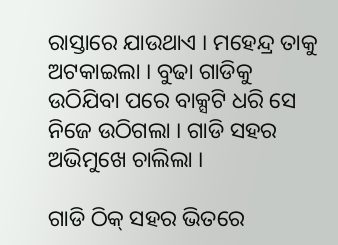ରାସ୍ତାରେ ଯାଉଥାଏ । ମହେନ୍ଦ୍ର ତାକୁ ଅଟକାଇଲା । ବୁଢା ଗାଡିକୁ ଉଠିଯିବା ପରେ ବାକ୍ସଟି ଧରି ସେ ନିଜେ ଉଠିଗଲା । ଗାଡି ସହର ଅଭିମୁଖେ ଚାଲିଲା ।

ଗାଡି ଠିକ୍ ସହର ଭିତରେ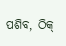ପଶିବ, ଠିକ୍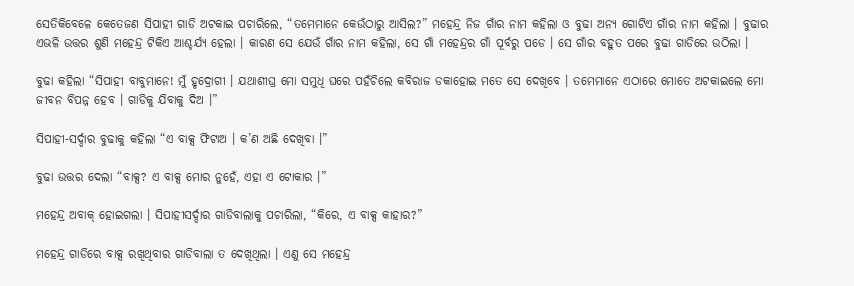ସେତିକିବେଳେ କେତେଜଣ ସିପାହୀ ଗାଡି ଅଟକାଇ ପଚାରିଲେ, “ତମେମାନେ କେଉଁଠାରୁ ଆସିଲ?” ମହେନ୍ଦ୍ର ନିଜ ଗାଁର ନାମ କହିଲା ଓ ବୁଢା ଅନ୍ୟ ଗୋଟିଏ ଗାଁର ନାମ କହିଲା । ବୁଢାର ଏଭଳି ଉତ୍ତର ଶୁଣି ମହେନ୍ଦ୍ର ଟିକିଏ ଆଶ୍ଚର୍ଯ୍ୟ ହେଲା । କାରଣ ସେ ଯେଉଁ ଗାଁର ନାମ କହିଲା, ସେ ଗାଁ ମହେନ୍ଦ୍ରର ଗାଁ ପୂର୍ବରୁ ପଡେ । ସେ ଗାଁର ବହୁତ ପରେ ବୁଢା ଗାଡିରେ ଉଠିଲା ।

ବୁଢା କହିଲା “ସିପାହୀ ବାବୁମାନେ! ମୁଁ ହୃଦ୍ରୋଗୀ । ଯଥାଶୀଘ୍ର ମୋ ସମୁଧି ଘରେ ପହଁଚିଲେ କବିରାଜ ଡକାହୋଇ ମତେ ସେ ଦେଖିବେ । ତମେମାନେ ଏଠାରେ ମୋତେ ଅଟକାଇଲେ ମୋ ଜୀବନ ବିପନ୍ନ ହେବ । ଗାଡିକୁ ଯିବାକୁ ଦିଅ ।”

ସିପାହୀ-ସର୍ଦ୍ଦାର ବୁଢାକୁ କହିଲା “ଏ ବାକ୍ସ ଫିଟାଅ । କ’ଣ ଅଛି ଦେଖିବା ।”

ବୁଢା ଉତ୍ତର ଦେଲା “ବାକ୍ସ? ଏ ବାକ୍ସ ମୋର ନୁହେଁ, ଏହା ଏ ଟୋକାର ।”

ମହେନ୍ଦ୍ର ଅବାକ୍ ହୋଇଗଲା । ସିପାହୀସର୍ଦ୍ଦାର ଗାଡିବାଲାକୁ ପଚାରିଲା, “କିରେ, ଏ ବାକ୍ସ କାହାର?”

ମହେନ୍ଦ୍ର ଗାଡିରେ ବାକ୍ସ ରଖିଥିବାର ଗାଡିବାଲା ତ ଦେଖିଥିଲା । ଏଣୁ ସେ ମହେନ୍ଦ୍ର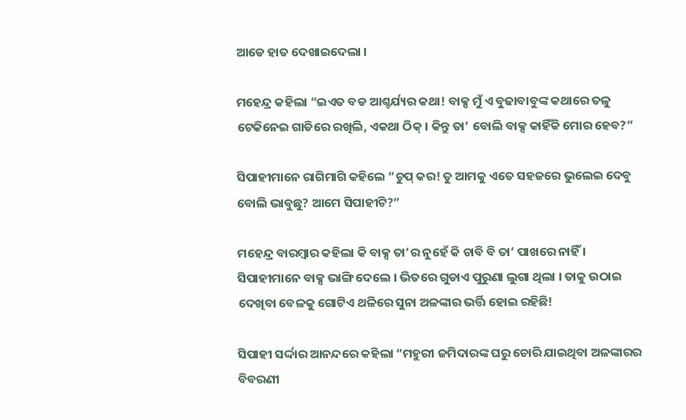ଆଡେ ହାତ ଦେଖାଇଦେଲା ।

ମହେନ୍ଦ୍ର କହିଲା “ଇଏତ ବଡ ଆଶ୍ଚର୍ଯ୍ୟର କଥା! ବାକ୍ସ ମୁଁ ଏ ବୁଢାବାବୁଙ୍କ କଥାରେ ତଳୁ ଟେକିନେଇ ଗାଡିରେ ରଖିଲି, ଏକଥା ଠିକ୍ । କିନ୍ତୁ ତା’ ବୋଲି ବାକ୍ସ କାହିଁକି ମୋର ହେବ?”

ସିପାହୀମାନେ ରାଗିମାଗି କହିଲେ “ଚୁପ୍ କର! ତୁ ଆମକୁ ଏତେ ସହଜରେ ଭୁଲେଇ ଦେବୁ ବୋଲି ଭାବୁଛୁ? ଆମେ ସିପାହୀଟି?”

ମହେନ୍ଦ୍ର ବାରମ୍ବାର କହିଲା କି ବାକ୍ସ ତା’ର ନୁହେଁ କି ଚାବି ବି ତା’ ପାଖରେ ନାହିଁ । ସିପାହୀମାନେ ବାକ୍ସ ଭାଙ୍ଗି ଦେଲେ । ଭିତରେ ଗୁଡାଏ ପୁରୁଣା ଲୁଗା ଥିଲା । ତାକୁ ଉଠାଇ ଦେଖିବା ବେଳକୁ ଗୋଟିଏ ଥଳିରେ ସୁନା ଅଳଙ୍କାର ଭର୍ତ୍ତି ହୋଇ ରହିଛି!

ସିପାହୀ ସର୍ଦ୍ଦାର ଆନନ୍ଦରେ କହିଲା “ମହୁରୀ ଜମିଦାରଙ୍କ ଘରୁ ଚୋରି ଯାଇଥିବା ଅଳଙ୍କାରର ବିବରଣୀ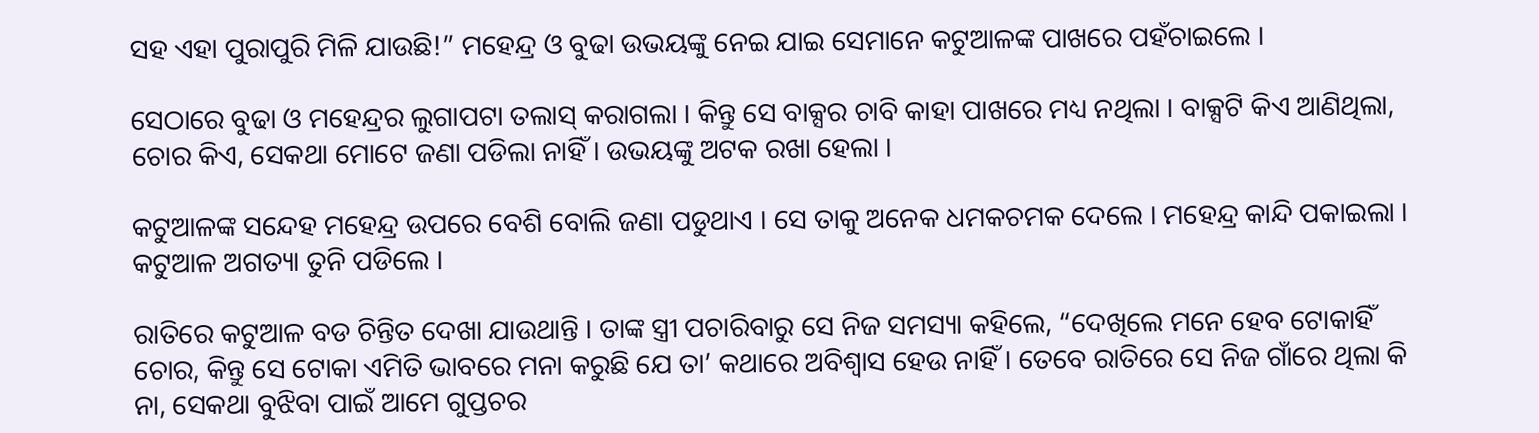ସହ ଏହା ପୁରାପୁରି ମିଳି ଯାଉଛି!” ମହେନ୍ଦ୍ର ଓ ବୁଢା ଉଭୟଙ୍କୁ ନେଇ ଯାଇ ସେମାନେ କଟୁଆଳଙ୍କ ପାଖରେ ପହଁଚାଇଲେ ।

ସେଠାରେ ବୁଢା ଓ ମହେନ୍ଦ୍ରର ଲୁଗାପଟା ତଲାସ୍ କରାଗଲା । କିନ୍ତୁ ସେ ବାକ୍ସର ଚାବି କାହା ପାଖରେ ମଧ୍ୟ ନଥିଲା । ବାକ୍ସଟି କିଏ ଆଣିଥିଲା, ଚୋର କିଏ, ସେକଥା ମୋଟେ ଜଣା ପଡିଲା ନାହିଁ । ଉଭୟଙ୍କୁ ଅଟକ ରଖା ହେଲା ।

କଟୁଆଳଙ୍କ ସନ୍ଦେହ ମହେନ୍ଦ୍ର ଉପରେ ବେଶି ବୋଲି ଜଣା ପଡୁଥାଏ । ସେ ତାକୁ ଅନେକ ଧମକଚମକ ଦେଲେ । ମହେନ୍ଦ୍ର କାନ୍ଦି ପକାଇଲା । କଟୁଆଳ ଅଗତ୍ୟା ତୁନି ପଡିଲେ ।

ରାତିରେ କଟୁଆଳ ବଡ ଚିନ୍ତିତ ଦେଖା ଯାଉଥାନ୍ତି । ତାଙ୍କ ସ୍ତ୍ରୀ ପଚାରିବାରୁ ସେ ନିଜ ସମସ୍ୟା କହିଲେ, “ଦେଖିଲେ ମନେ ହେବ ଟୋକାହିଁ ଚୋର, କିନ୍ତୁ ସେ ଟୋକା ଏମିତି ଭାବରେ ମନା କରୁଛି ଯେ ତା’ କଥାରେ ଅବିଶ୍ୱାସ ହେଉ ନାହିଁ । ତେବେ ରାତିରେ ସେ ନିଜ ଗାଁରେ ଥିଲା କି ନା, ସେକଥା ବୁଝିବା ପାଇଁ ଆମେ ଗୁପ୍ତଚର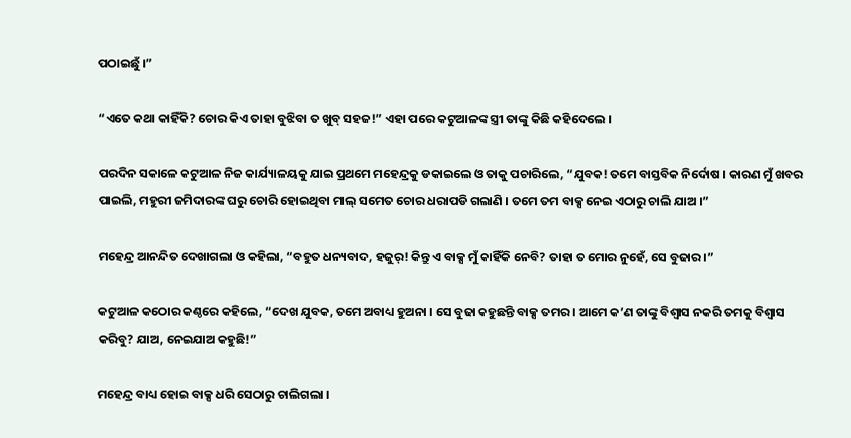ପଠାଇଛୁଁ ।”

“ଏତେ କଥା କାହିଁକି? ଚୋର କିଏ ତାହା ବୁଝିବା ତ ଖୁବ୍ ସହଜ!” ଏହା ପରେ କଟୁଆଳଙ୍କ ସ୍ତ୍ରୀ ତାଙ୍କୁ କିଛି କହିଦେଲେ ।

ପରଦିନ ସକାଳେ କଟୁଆଳ ନିଜ କାର୍ଯ୍ୟାଳୟକୁ ଯାଇ ପ୍ରଥମେ ମହେନ୍ଦ୍ରକୁ ଡକାଇଲେ ଓ ତାକୁ ପଚାରିଲେ, “ଯୁବକ! ତମେ ବାସ୍ତବିକ ନିର୍ଦୋଷ । କାରଣ ମୁଁ ଖବର ପାଇଲି, ମହୁରୀ ଜମିଦାରଙ୍କ ଘରୁ ଚୋରି ହୋଇଥିବା ମାଲ୍ ସମେତ ଚୋର ଧରାପଡି ଗଲାଣି । ତମେ ତମ ବାକ୍ସ ନେଇ ଏଠାରୁ ଚାଲି ଯାଅ ।”

ମହେନ୍ଦ୍ର ଆନନ୍ଦିତ ଦେଖାଗଲା ଓ କହିଲା, “ବହୁତ ଧନ୍ୟବାଦ, ହଜୁର୍! କିନ୍ତୁ ଏ ବାକ୍ସ ମୁଁ କାହିଁକି ନେବି? ତାହା ତ ମୋର ନୁହେଁ, ସେ ବୁଢାର ।”

କଟୁଆଳ କଠୋର କଣ୍ଠରେ କହିଲେ, “ଦେଖ ଯୁବକ, ତମେ ଅବାଧ୍ୟ ହୁଅନା । ସେ ବୁଢା କହୁଛନ୍ତି ବାକ୍ସ ତମର । ଆମେ କ’ଣ ତାଙ୍କୁ ବିଶ୍ୱାସ ନକରି ତମକୁ ବିଶ୍ୱାସ କରିବୁ? ଯାଅ, ନେଇଯାଅ କହୁଛି!”

ମହେନ୍ଦ୍ର ବାଧ୍ୟ ହୋଇ ବାକ୍ସ ଧରି ସେଠାରୁ ଚାଲିଗଲା ।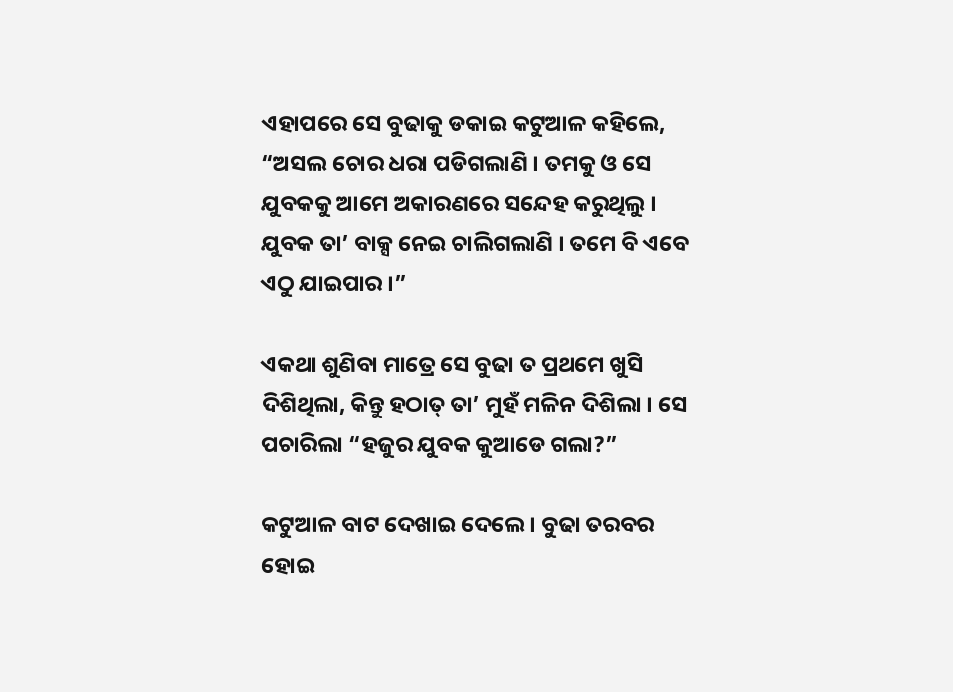ଏହାପରେ ସେ ବୁଢାକୁ ଡକାଇ କଟୁଆଳ କହିଲେ, “ଅସଲ ଚୋର ଧରା ପଡିଗଲାଣି । ତମକୁ ଓ ସେ ଯୁବକକୁ ଆମେ ଅକାରଣରେ ସନ୍ଦେହ କରୁଥିଲୁ । ଯୁବକ ତା’ ବାକ୍ସ ନେଇ ଚାଲିଗଲାଣି । ତମେ ବି ଏବେ ଏଠୁ ଯାଇପାର ।”

ଏକଥା ଶୁଣିବା ମାତ୍ରେ ସେ ବୁଢା ତ ପ୍ରଥମେ ଖୁସି ଦିଶିଥିଲା, କିନ୍ତୁ ହଠାତ୍ ତା’ ମୁହଁ ମଳିନ ଦିଶିଲା । ସେ ପଚାରିଲା “ହଜୁର ଯୁବକ କୁଆଡେ ଗଲା?”

କଟୁଆଳ ବାଟ ଦେଖାଇ ଦେଲେ । ବୁଢା ତରବର ହୋଇ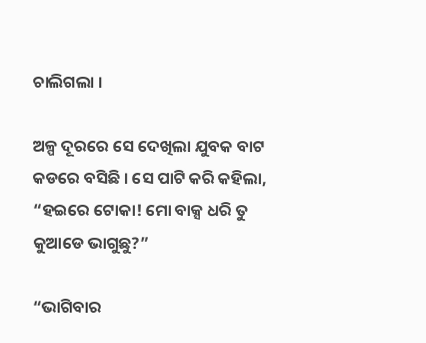ଚାଲିଗଲା ।

ଅଳ୍ପ ଦୂରରେ ସେ ଦେଖିଲା ଯୁବକ ବାଟ କଡରେ ବସିଛି । ସେ ପାଟି କରି କହିଲା, “ହଇରେ ଟୋକା! ମୋ ବାକ୍ସ ଧରି ତୁ କୁଆଡେ ଭାଗୁଛୁ?”

“ଭାଗିବାର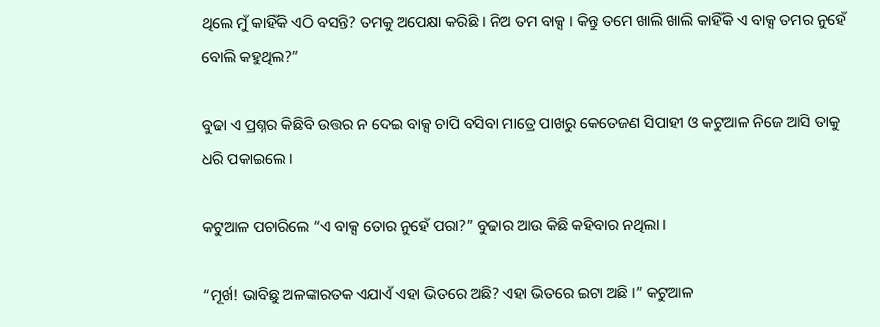ଥିଲେ ମୁଁ କାହିଁକି ଏଠି ବସନ୍ତି? ତମକୁ ଅପେକ୍ଷା କରିଛି । ନିଅ ତମ ବାକ୍ସ । କିନ୍ତୁ ତମେ ଖାଲି ଖାଲି କାହିଁକି ଏ ବାକ୍ସ ତମର ନୁହେଁ ବୋଲି କହୁଥିଲ?”

ବୁଢା ଏ ପ୍ରଶ୍ନର କିଛିବି ଉତ୍ତର ନ ଦେଇ ବାକ୍ସ ଚାପି ବସିବା ମାତ୍ରେ ପାଖରୁ କେତେଜଣ ସିପାହୀ ଓ କଟୁଆଳ ନିଜେ ଆସି ତାକୁ ଧରି ପକାଇଲେ ।

କଟୁଆଳ ପଚାରିଲେ “ଏ ବାକ୍ସ ତୋର ନୁହେଁ ପରା?” ବୁଢାର ଆଉ କିଛି କହିବାର ନଥିଲା ।

“ମୂର୍ଖ! ଭାବିଛୁ ଅଳଙ୍କାରତକ ଏଯାଏଁ ଏହା ଭିତରେ ଅଛି? ଏହା ଭିତରେ ଇଟା ଅଛି ।” କଟୁଆଳ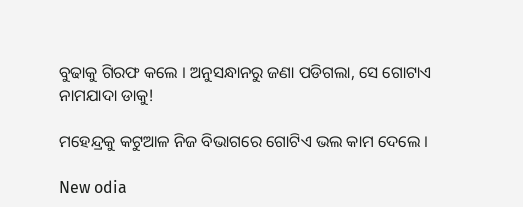ବୁଢାକୁ ଗିରଫ କଲେ । ଅନୁସନ୍ଧାନରୁ ଜଣା ପଡିଗଲା, ସେ ଗୋଟାଏ ନାମଯାଦା ଡାକୁ!

ମହେନ୍ଦ୍ରକୁ କଟୁଆଳ ନିଜ ବିଭାଗରେ ଗୋଟିଏ ଭଲ କାମ ଦେଲେ ।

New odia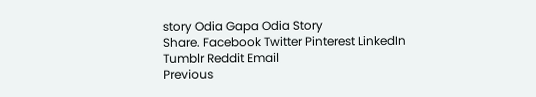story Odia Gapa Odia Story
Share. Facebook Twitter Pinterest LinkedIn Tumblr Reddit Email
Previous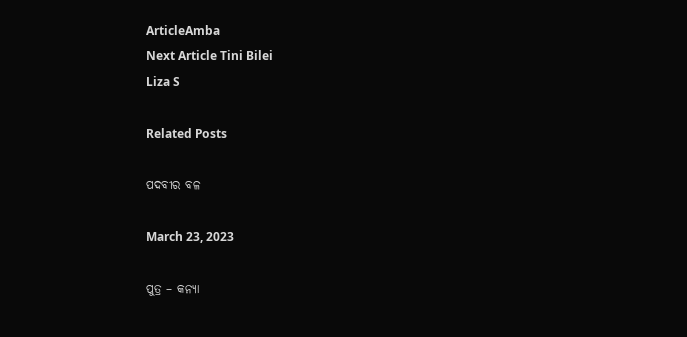ArticleAmba
Next Article Tini Bilei
Liza S

Related Posts

ପଦବୀର ବଳ

March 23, 2023

ପୁତ୍ର – କନ୍ୟା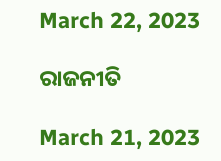March 22, 2023

ରାଜନୀତି

March 21, 2023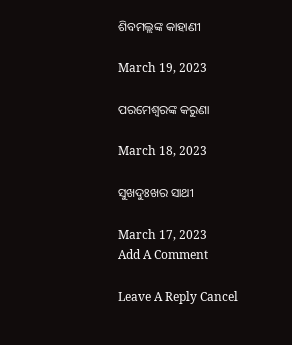ଶିବମଲ୍ଲଙ୍କ କାହାଣୀ

March 19, 2023

ପରମେଶ୍ୱରଙ୍କ କରୁଣା

March 18, 2023

ସୁଖଦୁଃଖର ସାଥୀ

March 17, 2023
Add A Comment

Leave A Reply Cancel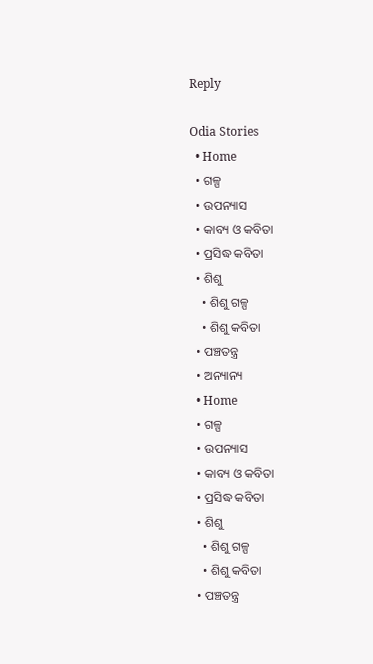Reply

Odia Stories
  • Home
  • ଗଳ୍ପ
  • ଉପନ୍ୟାସ
  • କାବ୍ୟ ଓ କବିତା
  • ପ୍ରସିଦ୍ଧ କବିତା
  • ଶିଶୁ
    • ଶିଶୁ ଗଳ୍ପ
    • ଶିଶୁ କବିତା
  • ପଞ୍ଚତନ୍ତ୍ର
  • ଅନ୍ୟାନ୍ୟ
  • Home
  • ଗଳ୍ପ
  • ଉପନ୍ୟାସ
  • କାବ୍ୟ ଓ କବିତା
  • ପ୍ରସିଦ୍ଧ କବିତା
  • ଶିଶୁ
    • ଶିଶୁ ଗଳ୍ପ
    • ଶିଶୁ କବିତା
  • ପଞ୍ଚତନ୍ତ୍ର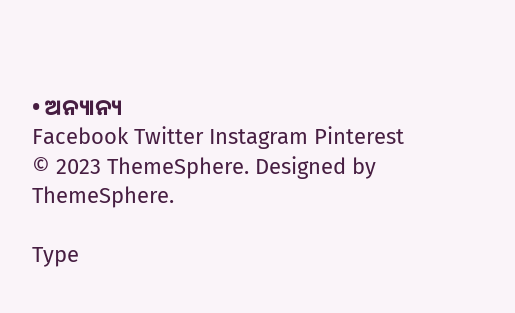• ଅନ୍ୟାନ୍ୟ
Facebook Twitter Instagram Pinterest
© 2023 ThemeSphere. Designed by ThemeSphere.

Type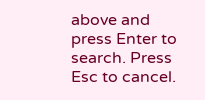above and press Enter to search. Press Esc to cancel.